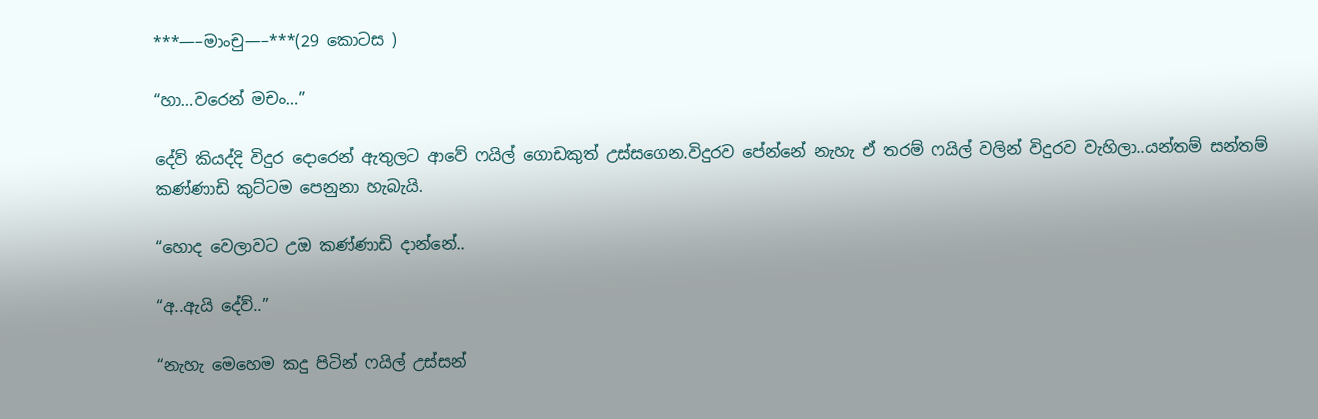***—–මාංචු—–***(29 කොටස )

“හා…වරෙන් මචං…”

දේව් කියද්දි විදුර දොරෙන් ඇතුලට ආවේ ෆයිල් ගොඩකුත් උස්සගෙන.විදුරව පේන්නේ නැහැ ඒ තරම් ෆයිල් වලින් විදුරව වැහිලා..යන්තම් සන්තම් කණ්ණාඩි කුට්ටම පෙනුනා හැබැයි.

“හොද වෙලාවට උඔ කණ්ණාඩි දාන්නේ..

“අ..ඇයි දේව්..”

“නැහැ මෙහෙම කදු පිටින් ෆයිල් උස්සන්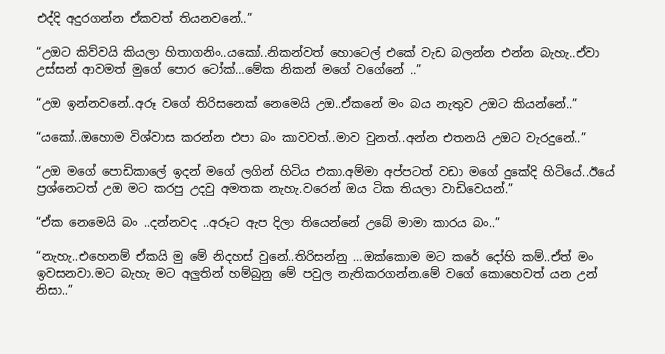එද්දි අදුරගන්න ඒකවත් තියනවනේ..”

“උඔට කිව්වයි කියලා හිතාගනිං..යකෝ..නිකන්වත් හොටෙල් එකේ වැඩ බලන්න එන්න බැහැ..ඒවා උස්සන් ආවමත් මුගේ පොර ටෝක්…මේක නිකන් මගේ වගේනේ ..”

“උඔ ඉන්නවනේ..අරූ වගේ තිරිසනෙක් නෙමෙයි උඔ..ඒකනේ මං බය නැතුව උඔට කියන්නේ..”

“යකෝ..ඔහොම විශ්වාස කරන්න එපා බං කාවවත්..මාව වුනත්..අන්න එතනයි උඔට වැරදුනේ..”

“උඔ මගේ පොඩිකාලේ ඉදන් මගේ ලගින් හිටිය එකා.අම්මා අප්පටත් වඩා මගේ දුකේදි හිටියේ..ඊයේ ප්‍රශ්නෙටත් උඔ මට කරපු උදවු අමතක නැහැ.වරෙන් ඔය ටික තියලා වාඩිවෙයන්.”

“ඒක නෙමෙයි බං ..දන්නවද ..අරූට ඇප දිලා තියෙන්නේ උබේ මාමා කාරය බං..”

“නැහැ..එහෙනම් ඒකයි මු මේ නිදහස් වුනේ..තිරිසන්නු …ඔක්කොම මට කරේ දෝහි කම්..ඒත් මං ඉවසනවා.මට බැහැ මට අලුතින් හම්බුනු මේ පවුල නැතිකරගන්න.මේ වගේ කොහෙවත් යන උන් නිසා..”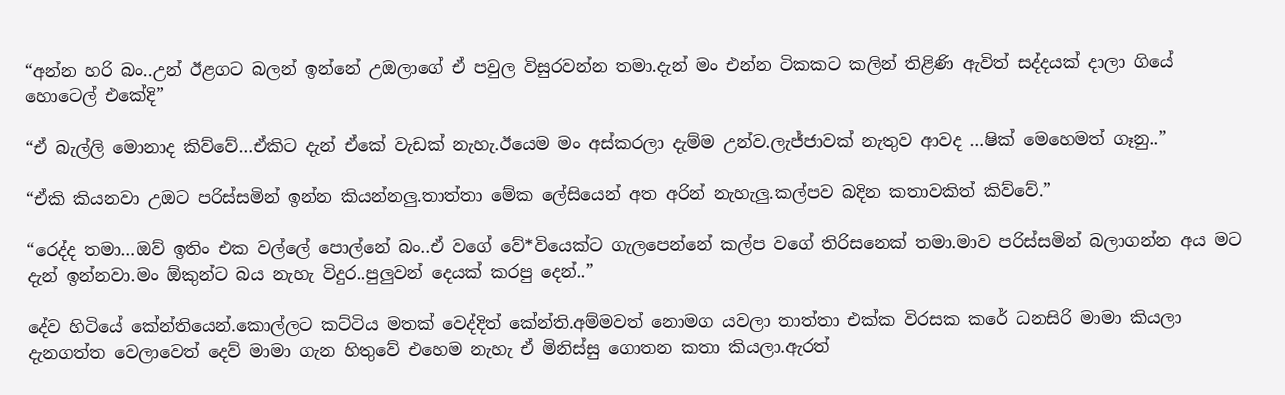“අන්න හරි බං..උන් ඊළගට බලන් ඉන්නේ උඔලාගේ ඒ පවුල විසුරවන්න තමා.දැන් මං එන්න ටිකකට කලින් තිළිණි ඇවිත් සද්දයක් දාලා ගියේ හොටෙල් එකේදි”

“ඒ බැල්ලි මොනාද කිව්වේ…ඒකිට දැන් ඒකේ වැඩක් නැහැ.ඊයෙම මං අස්කරලා දැම්ම උන්ව.ලැජ්ජාවක් නැතුව ආවද …ෂික් මෙහෙමත් ගෑනු..”

“ඒකි කියනවා උඔට පරිස්සමින් ඉන්න කියන්නලු.තාත්තා මේක ලේසියෙන් අත අරින් නැහැලු.කල්පව බදින කතාවකිත් කිව්වේ.”

“රෙද්ද තමා…ඔව් ඉතිං එක වල්ලේ පොල්නේ බං..ඒ වගේ වේ*වියෙක්ට ගැලපෙන්නේ කල්ප වගේ තිරිසනෙක් තමා.මාව පරිස්සමින් බලාගන්න අය මට දැන් ඉන්නවා.මං ඕකුන්ට බය නැහැ විදුර..පුලුවන් දෙයක් කරපු දෙන්..”

දේව හිටියේ කේන්තියෙන්.කොල්ලට කට්ටිය මතක් වෙද්දිත් කේන්ති.අම්මවත් නොමග යවලා තාත්තා එක්ක විරසක කරේ ධනසිරි මාමා කියලා දැනගත්ත වෙලාවෙත් දෙව් මාමා ගැන හිතුවේ එහෙම නැහැ ඒ මිනිස්සු ගොතන කතා කියලා.ඇරත්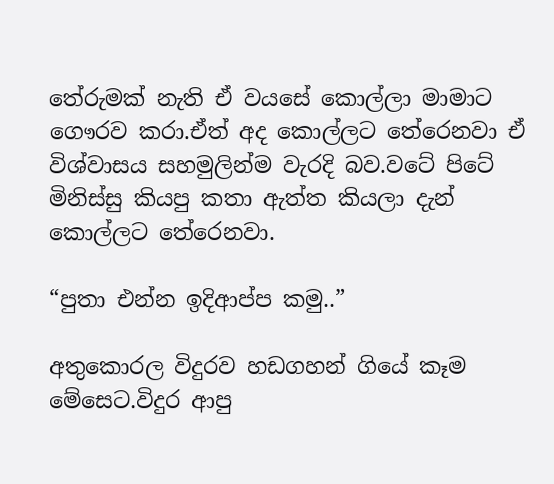තේරුමක් නැති ඒ වයසේ කොල්ලා මාමාට ගෞරව කරා.ඒත් අද කොල්ලට තේරෙනවා ඒ විශ්වාසය සහමුලින්ම වැරදි බව.වටේ පිටේ මිනිස්සු කියපු කතා ඇත්ත කියලා දැන් කොල්ලට තේරෙනවා.

“පුතා එන්න ඉදිආප්ප කමු..”

අතුකොරල විදුරව හඩගහන් ගියේ කෑම මේසෙට.විදුර ආපු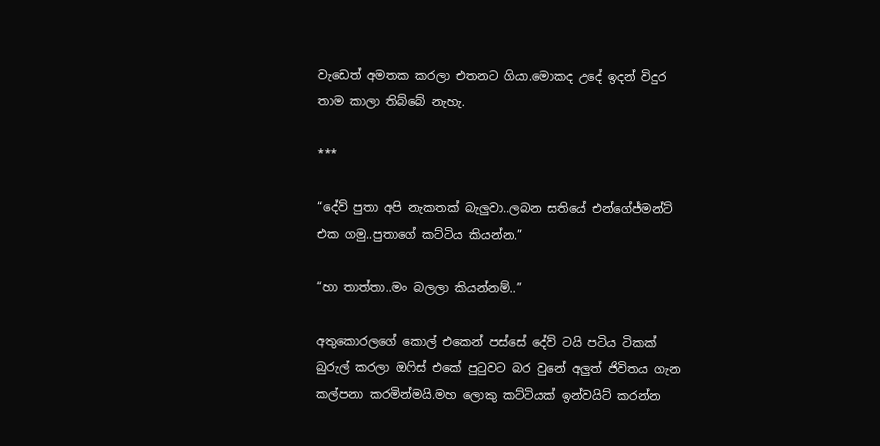වැඩෙත් අමතක කරලා එතනට ගියා.මොකද උදේ ඉදන් විදුර තාම කාලා තිබ්බේ නැහැ.

***

“දේව් පුතා අපි නැකතක් බැලුවා..ලබන සතියේ එන්ගේජ්මන්ට් එක ගමු..පුතාගේ කට්ටිය කියන්න.”

“හා තාත්තා..මං බලලා කියන්නම්..”

අතුකොරලගේ කොල් එකෙන් පස්සේ දේව් ටයි පටිය ටිකක් බුරුල් කරලා ඔෆිස් එකේ පුටුවට බර වුනේ අලුත් ජිවිතය ගැන කල්පනා කරමින්මයි.මහ ලොකු කට්ටියක් ඉන්වයිට් කරන්න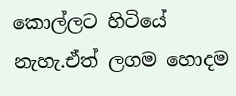කොල්ලට හිටියේ නැහැ.ඒත් ලගම හොදම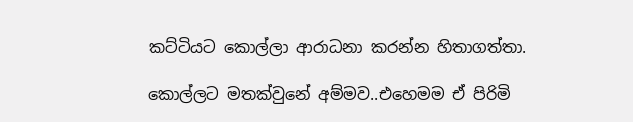කට්ටියට කොල්ලා ආරාධනා කරන්න හිතාගත්තා.

කොල්ලට මතක්වුනේ අම්මව..එහෙමම ඒ පිරිමි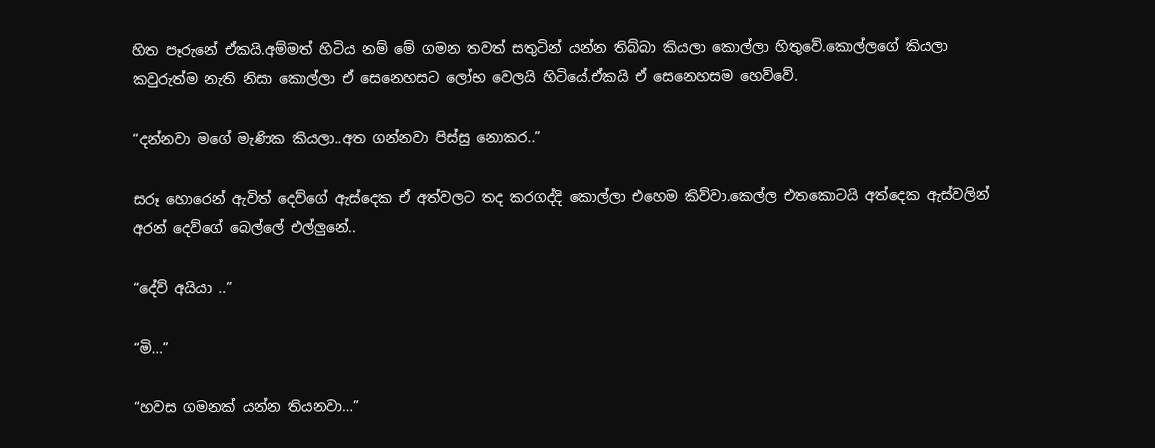හිත පෑරුනේ ඒකයි.අම්මත් හිටිය නම් මේ ගමන තවත් සතුටින් යන්න තිබ්බා කියලා කොල්ලා හිතුවේ.කොල්ලගේ කියලා කවුරුත්ම නැති නිසා කොල්ලා ඒ සෙනෙහසට ලෝභ වෙලයි හිටියේ.ඒකයි ඒ සෙනෙහසම හෙව්වේ.

“දන්නවා මගේ මැණික කියලා..අත ගන්නවා පිස්සු නොකර..”

සරූ හොරෙන් ඇවිත් දෙව්ගේ ඇස්දෙක ඒ අත්වලට තද කරගද්දි කොල්ලා එහෙම කිව්වා.කෙල්ල එතකොටයි අත්දෙක ඇස්වලින් අරන් දෙව්ගේ බෙල්ලේ එල්ලුනේ..

“දේව් අයියා ..”

“මි…”

“හවස ගමනක් යන්න තියනවා…”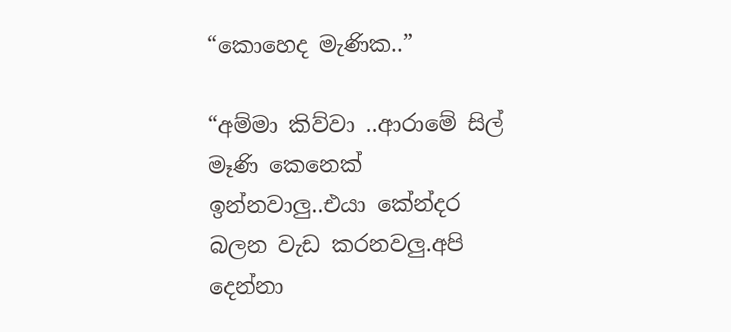“කොහෙද මැණික..”

“අම්මා කිව්වා ..ආරාමේ සිල් මෑණි කෙනෙක් ඉන්නවාලු..එයා කේන්දර බලන වැඩ කරනවලු.අපි දෙන්නා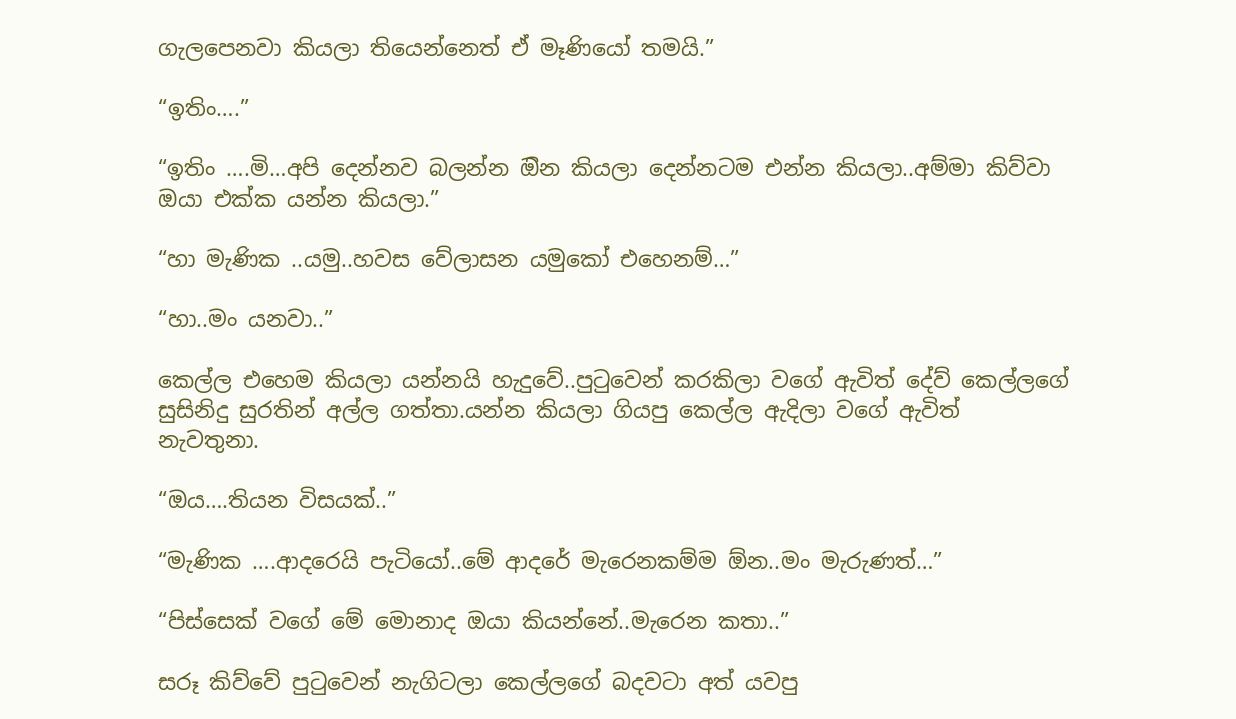ගැලපෙනවා කියලා තියෙන්නෙත් ඒ මෑණියෝ තමයි.”

“ඉතිං….”

“ඉතිං ….මි…අපි දෙන්නව බලන්න ඔින කියලා දෙන්නටම එන්න කියලා..අම්මා කිව්වා ඔයා එක්ක යන්න කියලා.”

“හා මැණික ..යමු..හවස වේලාසන යමුකෝ එහෙනම්…”

“හා..මං යනවා..”

කෙල්ල එහෙම කියලා යන්නයි හැදුවේ..පුටුවෙන් කරකිලා වගේ ඇවිත් දේව් කෙල්ලගේ සුසිනිදු සුරතින් අල්ල ගත්තා.යන්න කියලා ගියපු කෙල්ල ඇදිලා වගේ ඇවිත් නැවතුනා.

“ඔය….තියන විසයක්..”

“මැණික ….ආදරෙයි පැටියෝ..මේ ආදරේ මැරෙනකම්ම ඕන..මං මැරුණත්…”

“පිස්සෙක් වගේ මේ මොනාද ඔයා කියන්නේ..මැරෙන කතා..”

සරූ කිව්වේ පුටුවෙන් නැගිටලා කෙල්ලගේ බදවටා අත් යවපු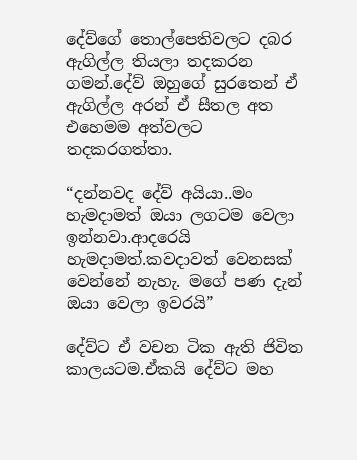දේව්ගේ තොල්පෙතිවලට දබර ඇගිල්ල තියලා තදකරන ගමන්.දේව් ඔහුගේ සුරතෙන් ඒ ඇගිල්ල අරන් ඒ සීතල අත එහෙමම අත්වලට තදකරගත්තා.

“දන්නවද දේව් අයියා..මං හැමදාමත් ඔයා ලගටම වෙලා ඉන්නවා.ආදරෙයි හැමදාමත්.කවදාවත් වෙනසක් වෙන්නේ නැහැ. මගේ පණ දැන් ඔයා වෙලා ඉවරයි”

දේව්ට ඒ වචන ටික ඇති ජිවිත කාලයටම.ඒකයි දේව්ට මහ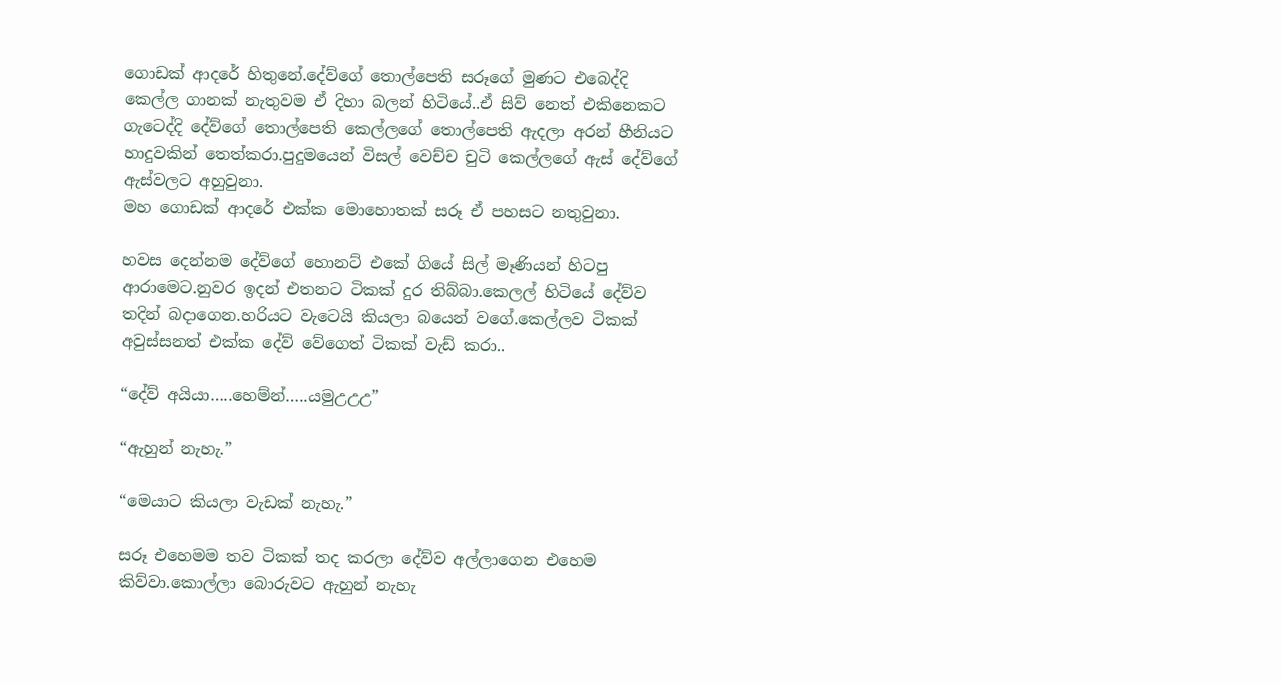ගොඩක් ආදරේ හිතුනේ.දේව්ගේ තොල්පෙති සරූගේ මුණට එබෙද්දි කෙල්ල ගානක් නැතුවම ඒ දිහා බලන් හිටියේ..ඒ සිව් නෙත් එකිනෙකට ගැටෙද්දි දේව්ගේ තොල්පෙති කෙල්ලගේ තොල්පෙති ඇදලා අරන් හීනියට හාදුවකින් තෙත්කරා.පුදුමයෙන් විසල් වෙච්ච චුටි කෙල්ලගේ ඇස් දේව්ගේ ඇස්වලට අහුවුනා.
මහ ගොඩක් ආදරේ එක්ක මොහොතක් සරූ ඒ පහසට නතුවුනා.

හවස දෙන්නම දේව්ගේ හොනට් එකේ ගියේ සිල් මෑණියන් හිටපු ආරාමෙට.නුවර ඉදන් එතනට ටිකක් දුර තිබ්බා.කෙලල් හිටියේ දේව්ව තදින් බදාගෙන.හරියට වැටෙයි කියලා බයෙන් වගේ.කෙල්ලව ටිකක් අවුස්සනත් එක්ක දේව් වේගෙත් ටිකක් වැඩ් කරා..

“දේව් අයියා…..හෙම්න්…..යමුඋඋඋ”

“ඇහුන් නැහැ.”

“මෙයාට කියලා වැඩක් නැහැ.”

සරූ එහෙමම තව ටිකක් තද කරලා දේව්ව අල්ලාගෙන එහෙම කිව්වා.කොල්ලා බොරුවට ඇහුන් නැහැ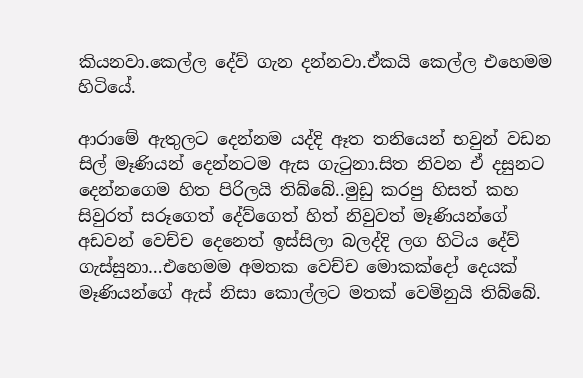කියනවා.කෙල්ල දේව් ගැන දන්නවා.ඒකයි කෙල්ල එහෙමම හිටියේ.

ආරාමේ ඇතුලට දෙන්නම යද්දි ඈත තනියෙන් භවුන් වඩන සිල් මෑණියන් දෙන්නටම ඇස ගැටුනා.සිත නිවන ඒ දසුනට දෙන්නගෙම හිත පිරිලයි තිබ්බේ..මුඩු කරපු හිසත් කහ සිවුරත් සරූගෙත් දේව්ගෙත් හිත් නිවුවත් මෑණියන්ගේ අඩවන් වෙච්ච දෙනෙත් ඉස්සිලා බලද්දි ලග හිටිය දේව් ගැස්සුනා…එහෙමම අමතක වෙච්ච මොකක්දෝ දෙයක් මෑණියන්ගේ ඇස් නිසා කොල්ලට මතක් වෙමිනුයි තිබ්බේ.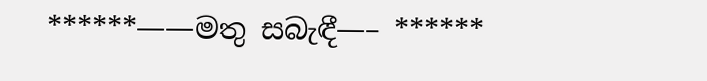******——මතු සබැඳී—– ******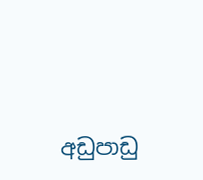අඩුපාඩු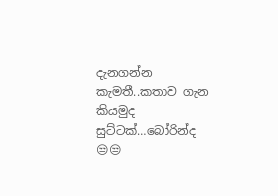දැනගන්න කැමතී..කතාව ගැන කියමුද සුට්ටක්…බෝරින්ද 😒😒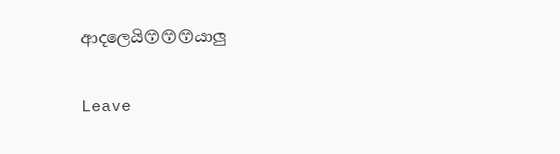ආදලෙයි😙😙😙යාලු

Leave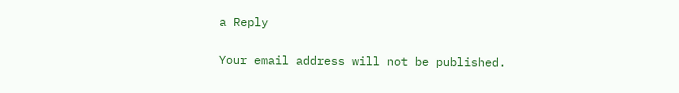a Reply

Your email address will not be published.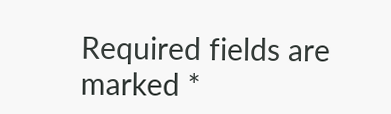Required fields are marked *